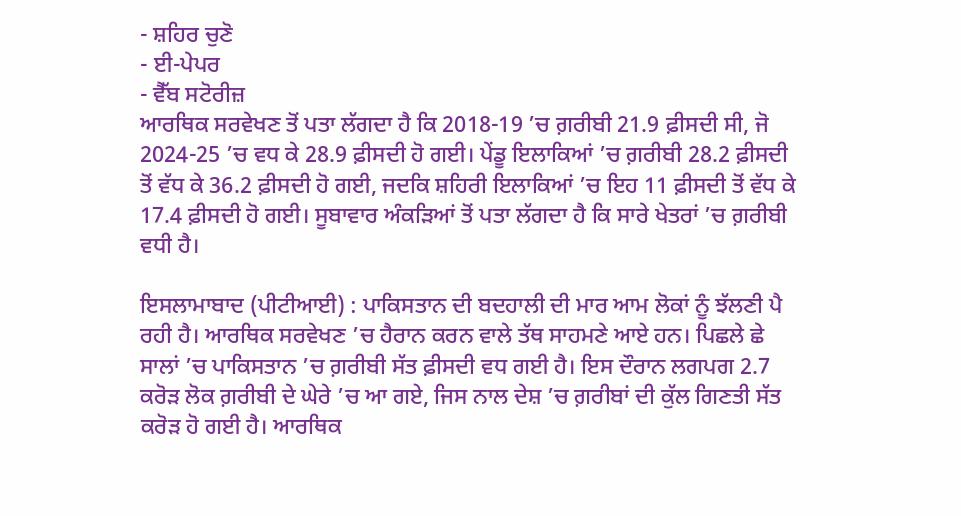- ਸ਼ਹਿਰ ਚੁਣੋ
- ਈ-ਪੇਪਰ
- ਵੈੱਬ ਸਟੋਰੀਜ਼
ਆਰਥਿਕ ਸਰਵੇਖਣ ਤੋਂ ਪਤਾ ਲੱਗਦਾ ਹੈ ਕਿ 2018-19 ’ਚ ਗ਼ਰੀਬੀ 21.9 ਫ਼ੀਸਦੀ ਸੀ, ਜੋ 2024-25 ’ਚ ਵਧ ਕੇ 28.9 ਫ਼ੀਸਦੀ ਹੋ ਗਈ। ਪੇਂਡੂ ਇਲਾਕਿਆਂ ’ਚ ਗ਼ਰੀਬੀ 28.2 ਫ਼ੀਸਦੀ ਤੋਂ ਵੱਧ ਕੇ 36.2 ਫ਼ੀਸਦੀ ਹੋ ਗਈ, ਜਦਕਿ ਸ਼ਹਿਰੀ ਇਲਾਕਿਆਂ ’ਚ ਇਹ 11 ਫ਼ੀਸਦੀ ਤੋਂ ਵੱਧ ਕੇ 17.4 ਫ਼ੀਸਦੀ ਹੋ ਗਈ। ਸੂਬਾਵਾਰ ਅੰਕੜਿਆਂ ਤੋਂ ਪਤਾ ਲੱਗਦਾ ਹੈ ਕਿ ਸਾਰੇ ਖੇਤਰਾਂ ’ਚ ਗ਼ਰੀਬੀ ਵਧੀ ਹੈ।

ਇਸਲਾਮਾਬਾਦ (ਪੀਟੀਆਈ) : ਪਾਕਿਸਤਾਨ ਦੀ ਬਦਹਾਲੀ ਦੀ ਮਾਰ ਆਮ ਲੋਕਾਂ ਨੂੰ ਝੱਲਣੀ ਪੈ ਰਹੀ ਹੈ। ਆਰਥਿਕ ਸਰਵੇਖਣ ’ਚ ਹੈਰਾਨ ਕਰਨ ਵਾਲੇ ਤੱਥ ਸਾਹਮਣੇ ਆਏ ਹਨ। ਪਿਛਲੇ ਛੇ ਸਾਲਾਂ ’ਚ ਪਾਕਿਸਤਾਨ ’ਚ ਗ਼ਰੀਬੀ ਸੱਤ ਫ਼ੀਸਦੀ ਵਧ ਗਈ ਹੈ। ਇਸ ਦੌਰਾਨ ਲਗਪਗ 2.7 ਕਰੋੜ ਲੋਕ ਗ਼ਰੀਬੀ ਦੇ ਘੇਰੇ ’ਚ ਆ ਗਏ, ਜਿਸ ਨਾਲ ਦੇਸ਼ ’ਚ ਗ਼ਰੀਬਾਂ ਦੀ ਕੁੱਲ ਗਿਣਤੀ ਸੱਤ ਕਰੋੜ ਹੋ ਗਈ ਹੈ। ਆਰਥਿਕ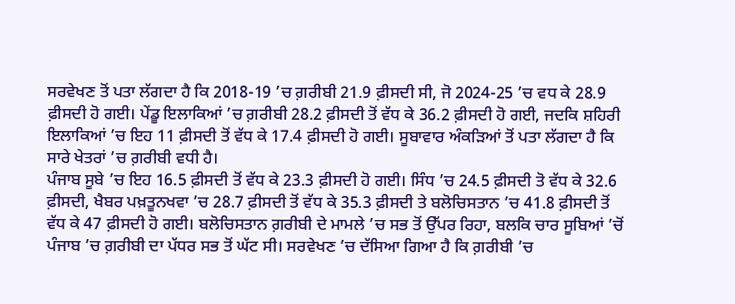ਸਰਵੇਖਣ ਤੋਂ ਪਤਾ ਲੱਗਦਾ ਹੈ ਕਿ 2018-19 ’ਚ ਗ਼ਰੀਬੀ 21.9 ਫ਼ੀਸਦੀ ਸੀ, ਜੋ 2024-25 ’ਚ ਵਧ ਕੇ 28.9 ਫ਼ੀਸਦੀ ਹੋ ਗਈ। ਪੇਂਡੂ ਇਲਾਕਿਆਂ ’ਚ ਗ਼ਰੀਬੀ 28.2 ਫ਼ੀਸਦੀ ਤੋਂ ਵੱਧ ਕੇ 36.2 ਫ਼ੀਸਦੀ ਹੋ ਗਈ, ਜਦਕਿ ਸ਼ਹਿਰੀ ਇਲਾਕਿਆਂ ’ਚ ਇਹ 11 ਫ਼ੀਸਦੀ ਤੋਂ ਵੱਧ ਕੇ 17.4 ਫ਼ੀਸਦੀ ਹੋ ਗਈ। ਸੂਬਾਵਾਰ ਅੰਕੜਿਆਂ ਤੋਂ ਪਤਾ ਲੱਗਦਾ ਹੈ ਕਿ ਸਾਰੇ ਖੇਤਰਾਂ ’ਚ ਗ਼ਰੀਬੀ ਵਧੀ ਹੈ।
ਪੰਜਾਬ ਸੂਬੇ ’ਚ ਇਹ 16.5 ਫ਼ੀਸਦੀ ਤੋਂ ਵੱਧ ਕੇ 23.3 ਫ਼ੀਸਦੀ ਹੋ ਗਈ। ਸਿੰਧ ’ਚ 24.5 ਫ਼ੀਸਦੀ ਤੋ ਵੱਧ ਕੇ 32.6 ਫ਼ੀਸਦੀ, ਖੈਬਰ ਪਖ਼ਤੂਨਖਵਾ ’ਚ 28.7 ਫ਼ੀਸਦੀ ਤੋਂ ਵੱਧ ਕੇ 35.3 ਫ਼ੀਸਦੀ ਤੇ ਬਲੋਚਿਸਤਾਨ ’ਚ 41.8 ਫ਼ੀਸਦੀ ਤੋਂ ਵੱਧ ਕੇ 47 ਫ਼ੀਸਦੀ ਹੋ ਗਈ। ਬਲੋਚਿਸਤਾਨ ਗ਼ਰੀਬੀ ਦੇ ਮਾਮਲੇ ’ਚ ਸਭ ਤੋਂ ਉੱਪਰ ਰਿਹਾ, ਬਲਕਿ ਚਾਰ ਸੂਬਿਆਂ ’ਚੋਂ ਪੰਜਾਬ ’ਚ ਗ਼ਰੀਬੀ ਦਾ ਪੱਧਰ ਸਭ ਤੋਂ ਘੱਟ ਸੀ। ਸਰਵੇਖਣ ’ਚ ਦੱਸਿਆ ਗਿਆ ਹੈ ਕਿ ਗ਼ਰੀਬੀ ’ਚ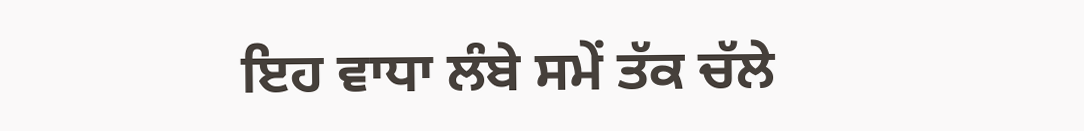ਇਹ ਵਾਧਾ ਲੰਬੇ ਸਮੇਂ ਤੱਕ ਚੱਲੇ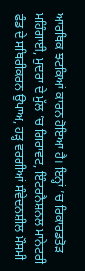ਆਰਥਿਕ ਝਟਕਿਆਂ ਕਾਰਨ ਹੋਇਆ ਹੈ। ਇਨ੍ਹਾਂ ’ਚ ਰਿਕਾਰਡਤੋੜ ਮਹਿੰਗਾਈ, ਮੁਦਰਾ ਦੇ ਮੁੱਲ ’ਚ ਗਿਰਾਵਟ, ਇੰਟਰਨੈਸ਼ਨਲ ਮਾਨੇਟਰੀ ਫੰਡ ਦੇ ਸਥਿਰੀਕਰਨ ਉਪਾਅ, ਹੜ੍ਹ ਵਰਗੀਆਂ ਸੰਵੇਦਨਸ਼ੀਲ ਮੌਸਮੀ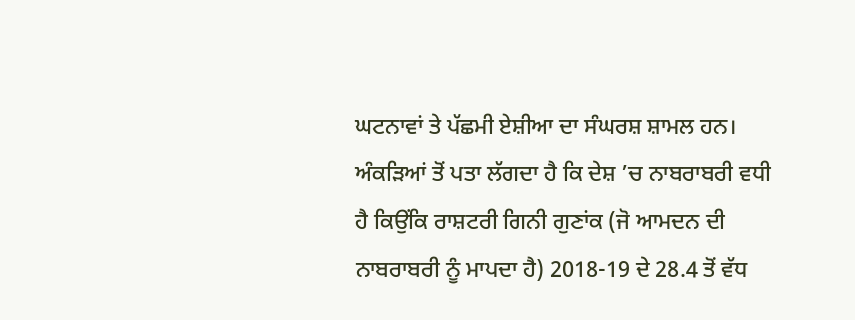ਘਟਨਾਵਾਂ ਤੇ ਪੱਛਮੀ ਏਸ਼ੀਆ ਦਾ ਸੰਘਰਸ਼ ਸ਼ਾਮਲ ਹਨ। ਅੰਕੜਿਆਂ ਤੋਂ ਪਤਾ ਲੱਗਦਾ ਹੈ ਕਿ ਦੇਸ਼ ’ਚ ਨਾਬਰਾਬਰੀ ਵਧੀ ਹੈ ਕਿਉਂਕਿ ਰਾਸ਼ਟਰੀ ਗਿਨੀ ਗੁਣਾਂਕ (ਜੋ ਆਮਦਨ ਦੀ ਨਾਬਰਾਬਰੀ ਨੂੰ ਮਾਪਦਾ ਹੈ) 2018-19 ਦੇ 28.4 ਤੋਂ ਵੱਧ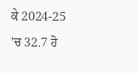ਕੇ 2024-25 ’ਚ 32.7 ਹੋ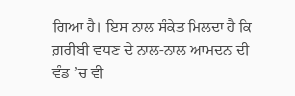ਗਿਆ ਹੈ। ਇਸ ਨਾਲ ਸੰਕੇਤ ਮਿਲਦਾ ਹੈ ਕਿ ਗ਼ਰੀਬੀ ਵਧਣ ਦੇ ਨਾਲ-ਨਾਲ ਆਮਦਨ ਦੀ ਵੰਡ ’ਚ ਵੀ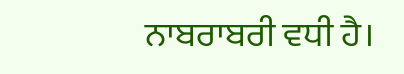ਨਾਬਰਾਬਰੀ ਵਧੀ ਹੈ।